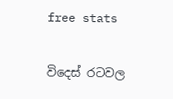free stats

විදෙස් රටවල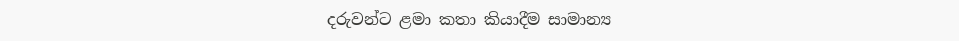දරුවන්ට ළමා කතා කියාදීම සාමාන්‍ය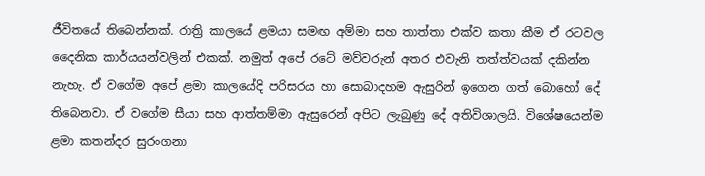ජීවිතයේ තිබෙන්නක්. රාත්‍රි කාලයේ ළමයා සමඟ අම්මා සහ තාත්තා එක්ව කතා කීම ඒ රටවල දෛනික කාර්යයන්වලින් එකක්. නමුත් අපේ රටේ මව්වරුන් අතර එවැනි තත්ත්වයක් දකින්න නැහැ. ඒ වගේම අපේ ළමා කාලයේදි පරිසරය හා සොබාදහම ඇසුරින් ඉගෙන ගත් බොහෝ දේ තිබෙනවා. ඒ වගේම සීයා සහ ආත්තම්මා ඇසුරෙන් අපිට ලැබුණු දේ අතිවිශාලයි. විශේෂයෙන්ම ළමා කතන්දර සුරංගනා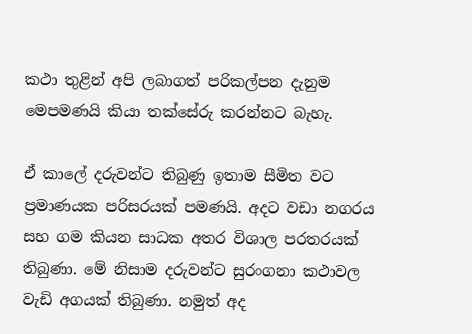කථා තුළින් අපි ලබාගත් පරිකල්පන දැනුම මෙපමණයි කියා තක්සේරු කරන්නට බැහැ.

ඒ කාලේ දරුවන්ට තිබුණු ඉතාම සීමිත වට ප්‍රමාණයක පරිසරයක් පමණයි. අදට වඩා නගරය සහ ගම කියන සාධක අතර විශාල පරතරයක් තිබුණා. මේ නිසාම දරුවන්ට සුරංගනා කථාවල වැඩි අගයක් තිබුණා. නමුත් අද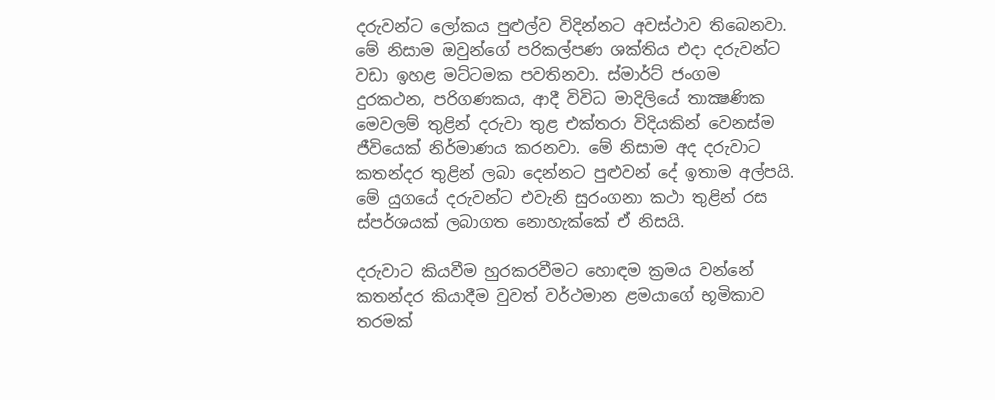දරුවන්ට ලෝකය පුළුල්ව විදින්නට අවස්ථාව තිබෙනවා. මේ නිසාම ඔවුන්ගේ පරිකල්පණ ශක්තිය එදා දරුවන්ට වඩා ඉහළ මට්ටමක පවතිනවා. ස්මාර්ට් ජංගම දුරකථන, පරිගණකය, ආදී විවිධ මාදිලියේ තාක්‍ෂණික මෙවලම් තුළින් දරුවා තුළ එක්තරා විදියකින් වෙනස්ම ජීවියෙක් නිර්මාණය කරනවා. මේ නිසාම අද දරුවාට කතන්දර තුළින් ලබා දෙන්නට පුළුවන් දේ ඉතාම අල්පයි. මේ යුගයේ දරුවන්ට එවැනි සුරංගනා කථා තුළින් රස ස්පර්ශයක් ලබාගත නොහැක්කේ ඒ නිසයි.

දරුවාට කියවීම හුරකරවීමට හොඳම ක්‍රමය වන්නේ කතන්දර කියාදීම වුවත් වර්ථමාන ළමයාගේ භූමිකාව තරමක්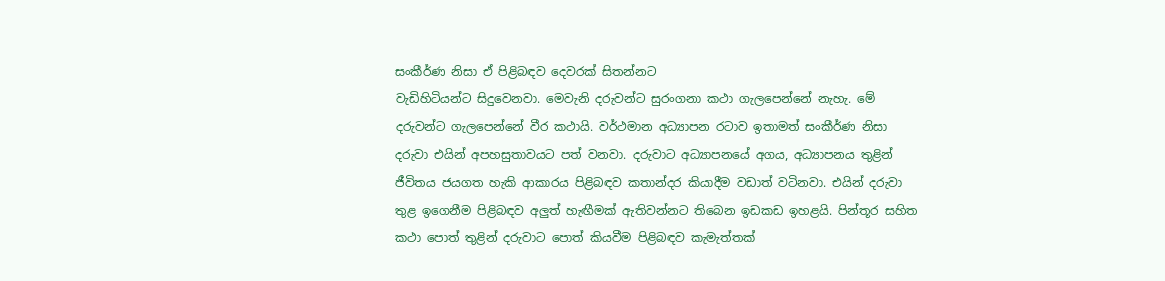සංකීර්ණ නිසා ඒ පිළිබඳව දෙවරක් සිතන්නට
වැඩිහිටියන්ට සිදුවෙනවා. මෙවැනි දරුවන්ට සුරංගනා කථා ගැලපෙන්නේ නැහැ. මේ දරුවන්ට ගැලපෙන්නේ වීර කථායි. වර්ථමාන අධ්‍යාපන රටාව ඉතාමත් සංකීර්ණ නිසා දරුවා එයින් අපහසුතාවයට පත් වනවා. දරුවාට අධ්‍යාපනයේ අගය, අධ්‍යාපනය තුළින් ජීවිතය ජයගත හැකි ආකාරය පිළිබඳව කතාන්දර කියාදීම වඩාත් වටිනවා. එයින් දරුවා තුළ ඉගෙනීම පිළිබඳව අලුත් හැඟීමක් ඇතිවන්නට තිබෙන ඉඩකඩ ඉහළයි. පින්තූර සහිත කථා පොත් තුළින් දරුවාට පොත් කියවීම පිළිබඳව කැමැත්තක්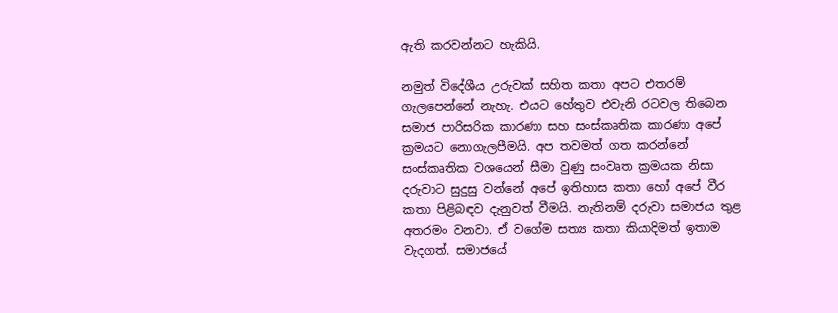ඇති කරවන්නට හැකියි.

නමුත් විදේශීය උරුවක් සහිත කතා අපට එතරම් ගැලපෙන්නේ නැහැ. එයට හේතුව එවැනි රටවල තිබෙන සමාජ පාරිසරික කාරණා සහ සංස්කෘතික කාරණා අපේ ක්‍රමයට නොගැලපීමයි. අප තවමත් ගත කරන්නේ සංස්කෘතික වශයෙන් සීමා වුණු සංවෘත ක්‍රමයක නිසා දරුවාට සුදුසු වන්නේ අපේ ඉතිහාස කතා හෝ අපේ වීර කතා පිළිබඳව දැනුවත් වීමයි. නැතිනම් දරුවා සමාජය තුළ අතරමං වනවා. ඒ වගේම සත්‍ය කතා කියාදිමත් ඉතාම වැදගත්. සමාජයේ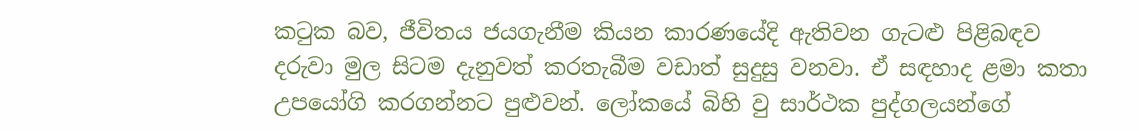කටුක බව, ජීවිතය ජයගැනීම කියන කාරණයේදි ඇතිවන ගැටළු පිළිබඳව දරුවා මුල සිටම දැනුවත් කරතැබීම වඩාත් සුදුසු වනවා. ඒ සඳහාද ළමා කතා උපයෝගි කරගන්නට පුළුවන්. ලෝකයේ බිහි වු සාර්ථක පුද්ගලයන්ගේ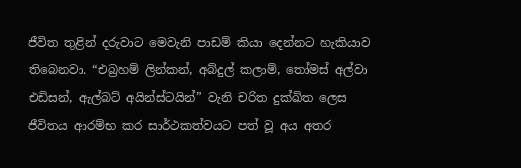ජීවිත තුළින් දරුවාට මෙවැනි පාඩම් කියා දෙන්නට හැකියාව තිබෙනවා. “එබ්‍රහම් ලින්කන්, අබ්දුල් කලාම්, තෝමස් අල්වා එඩිසන්, ඇල්බට් අයින්ස්ටයින්” වැනි චරිත දුක්ඛිත ලෙස ජීවිතය ආරම්භ කර සාර්ථකත්වයට පත් වූ අය අතර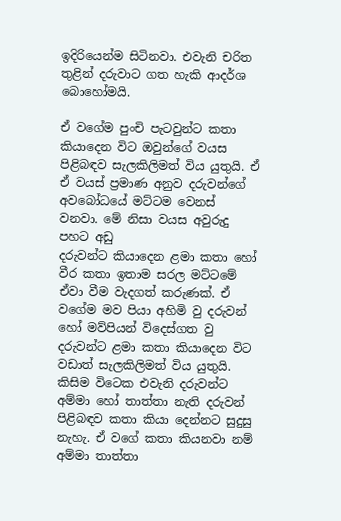ඉදිරියෙන්ම සිටිනවා. එවැනි චරිත තුළින් දරුවාට ගත හැකි ආදර්ශ බොහෝමයි.

ඒ වගේම පුංචි පැටවුන්ට කතා කියාදෙන විට ඔවුන්ගේ වයස පිළිබඳව සැලකිලිමත් විය යුතුයි. ඒ ඒ වයස් ප්‍රමාණ අනුව දරුවන්ගේ අවබෝධයේ මට්ටම වෙනස් වනවා. මේ නිසා වයස අවුරුදු පහට අඩු
දරුවන්ට කියාදෙන ළමා කතා හෝ වීර කතා ඉතාම සරල මට්ටමේ ඒවා වීම වැදගත් කරුණක්. ඒ වගේම මව පියා අහිමි වු දරුවන් හෝ මව්පියන් විදෙස්ගත වු දරුවන්ට ළමා කතා කියාදෙන විට වඩාත් සැලකිලිමත් විය යුතුයි. කිසිම විටෙක එවැනි දරුවන්ට අම්මා හෝ තාත්තා නැති දරුවන් පිළිබඳව කතා කියා දෙන්නට සුදුසු නැහැ. ඒ වගේ කතා කියනවා නම් අම්මා තාත්තා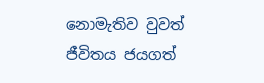නොමැතිව වුවත් ජීවිතය ජයගත්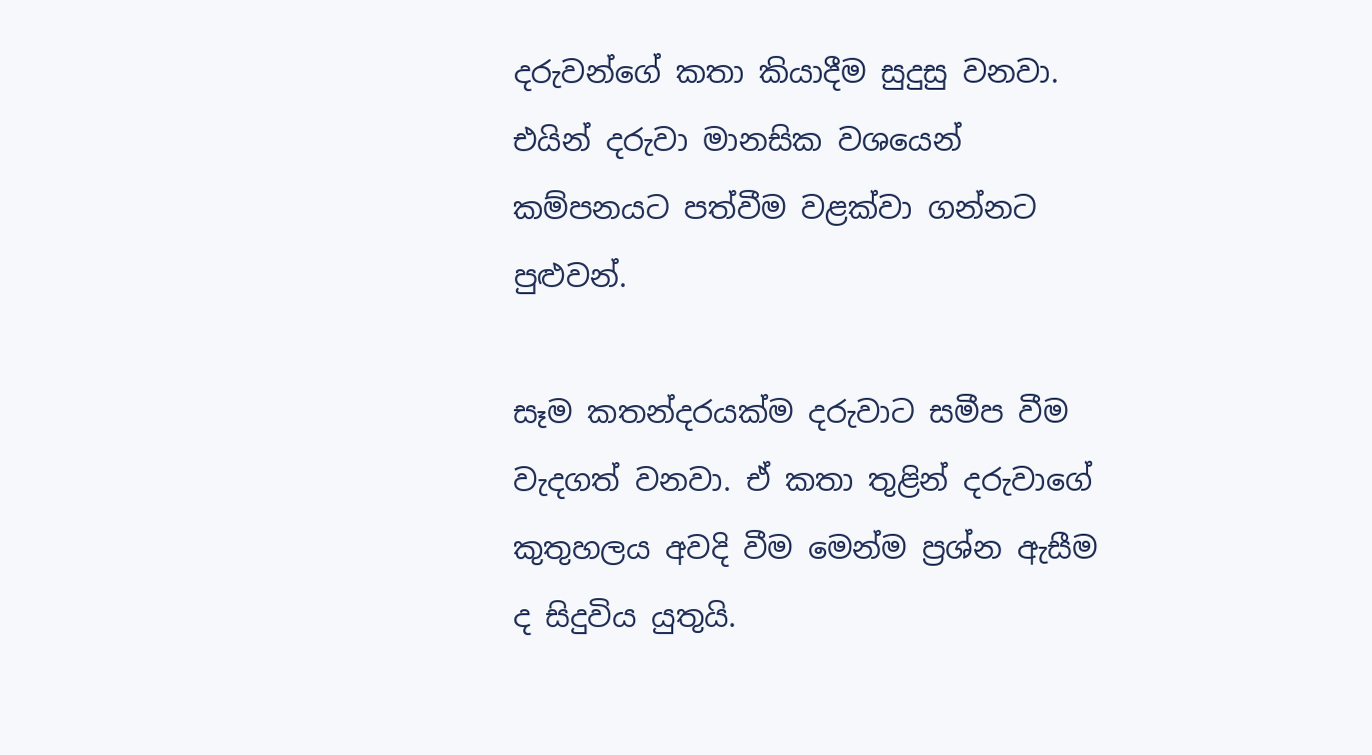දරුවන්ගේ කතා කියාදීම සුදුසු වනවා. එයින් දරුවා මානසික වශයෙන් කම්පනයට පත්වීම වළක්වා ගන්නට පුළුවන්.

සෑම කතන්දරයක්ම දරුවාට සමීප වීම වැදගත් වනවා. ඒ කතා තුළින් දරුවාගේ කුතුහලය අවදි වීම මෙන්ම ප්‍රශ්න ඇසීම ද සිදුවිය යුතුයි.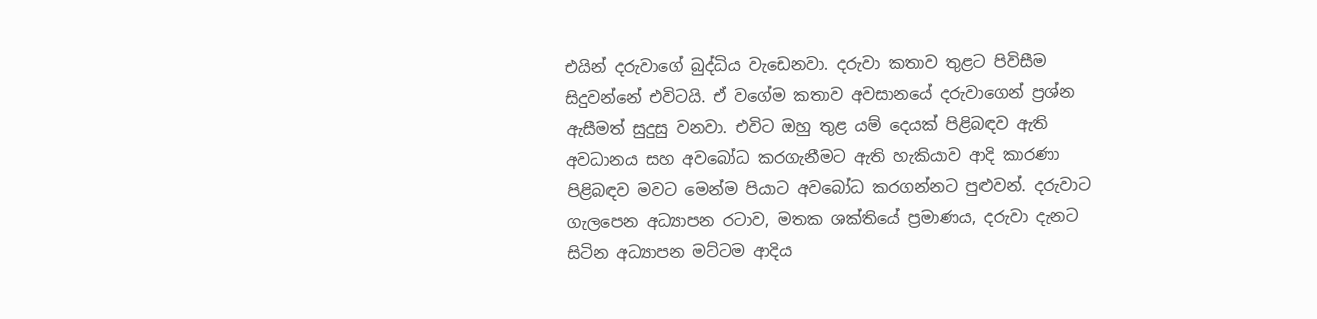එයින් දරුවාගේ බුද්ධිය වැඩෙනවා. දරුවා කතාව තුළට පිවිසීම සිදුවන්නේ එවිටයි. ඒ වගේම කතාව අවසානයේ දරුවාගෙන් ප්‍රශ්න ඇසීමත් සුදුසු වනවා. එවිට ඔහු තුළ යම් දෙයක් පිළිබඳව ඇති අවධානය සහ අවබෝධ කරගැනීමට ඇති හැකියාව ආදි කාරණා පිළිබඳව මවට මෙන්ම පියාට අවබෝධ කරගන්නට පුළුවන්. දරුවාට ගැලපෙන අධ්‍යාපන රටාව, මතක ශක්තියේ ප්‍රමාණය, දරුවා දැනට සිටින අධ්‍යාපන මට්ටම ආදිය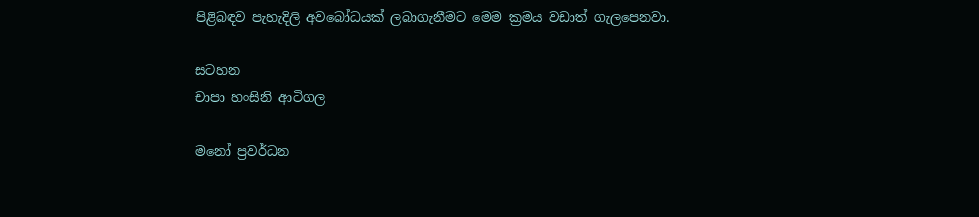පිළිබඳව පැහැදිලි අවබෝධයක් ලබාගැනීමට මෙම ක්‍රමය වඩාත් ගැලපෙනවා.

සටහන
චාපා හංසිනි ආටිගල

මනෝ ප්‍රවර්ධන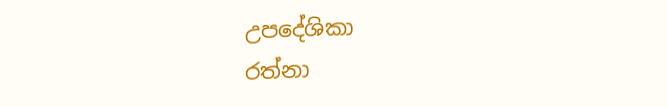උපදේශිකා
රත්නා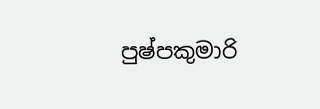පුෂ්පකුමාරි